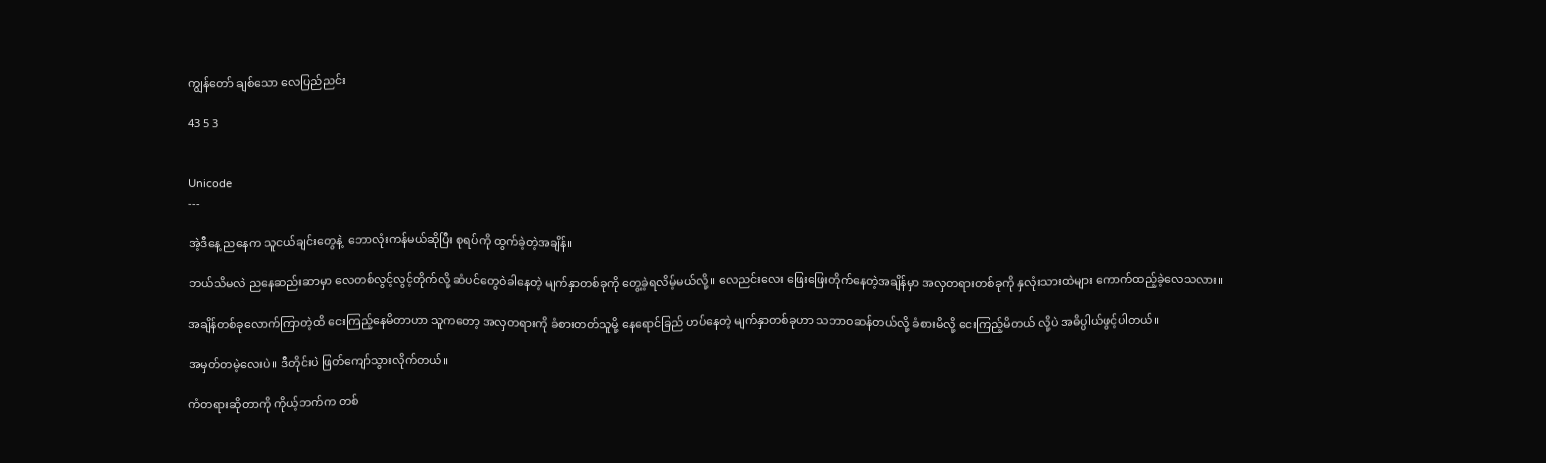ကျွန်တော် ချစ်သော လေပြည်ညင်း

43 5 3


Unicode
---

အဲ့ဒီနေ့ ညနေက သူငယ်ချင်းတွေနဲ့  ဘောလုံးကန်မယ်ဆိုပြီး စုရပ်ကို ထွက်ခဲ့တဲ့အချိန်။

ဘယ်သိမလဲ ညနေဆည်းဆာမှာ လေတစ်လွင့်လွင့်တိုက်လို့ ဆံပင်တွေဝဲခါနေတဲ့ မျက်နှာတစ်ခုကို တွေ့ခဲ့ရလိမ့်မယ်လို့။ လေညင်းလေး ဖြေးဖြေးတိုက်နေတဲ့အချိန်မှာ အလှတရားတစ်ခုကို နှလုံးသားထဲများ ကောက်ထည့်ခဲ့လေသလား။

အချိန်တစ်ခုလောက်ကြာတဲ့ထိ ငေးကြည့်နေမိတာဟာ သူကတော့ အလှတရားကို ခံစားတတ်သူမို့ နေရောင်ခြည် ဟပ်နေတဲ့ မျက်နှာတစ်ခုဟာ သဘာဝဆန်တယ်လို့ ခံစားမိလို့ ငေးကြည့်မိတယ် လို့ပဲ အဓိပ္ပါယ်ဖွင့်ပါတယ်။

အမှတ်တမဲ့လေးပဲ။ ဒီတိုင်းပဲ ဖြတ်ကျော်သွားလိုက်တယ်။

ကံတရားဆိုတာကို ကိုယ့်ဘက်က တစ်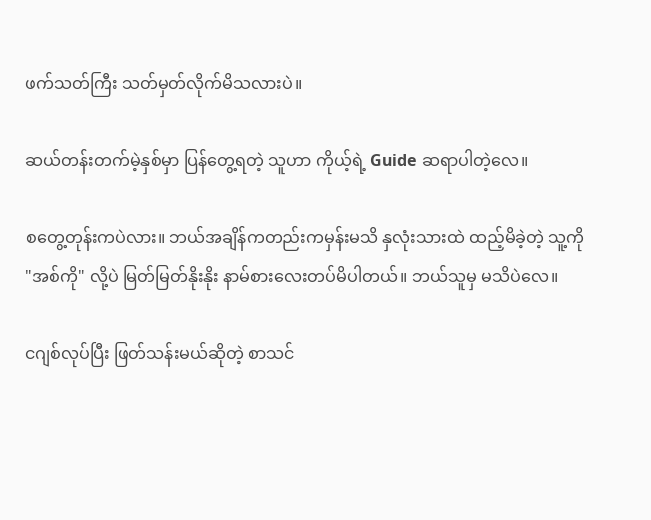ဖက်သတ်ကြီး သတ်မှတ်လိုက်မိသလားပဲ။

ဆယ်တန်းတက်မဲ့နှစ်မှာ ပြန်တွေ့ရတဲ့ သူဟာ ကိုယ့်ရဲ့ Guide ဆရာပါတဲ့လေ။

စတွေ့တုန်းကပဲလား။ ဘယ်အချိန်ကတည်းကမှန်းမသိ နှလုံးသားထဲ ထည့်မိခဲ့တဲ့ သူ့ကို "အစ်ကို" လို့ပဲ မြတ်မြတ်နိုးနိုး နာမ်စားလေးတပ်မိပါတယ်။ ဘယ်သူမှ မသိပဲလေ။

ငဂျစ်လုပ်ပြီး ဖြတ်သန်းမယ်ဆိုတဲ့ စာသင်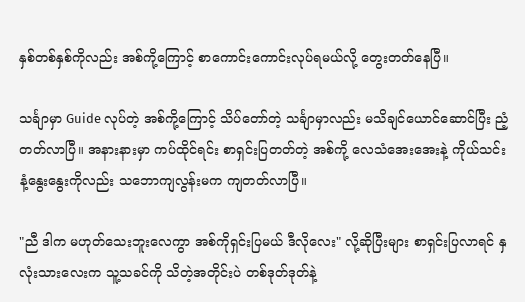နှစ်တစ်နှစ်ကိုလည်း အစ်ကို့ကြောင့် စာကောင်းကောင်းလုပ်ရမယ်လို့ တွေးတတ်နေပြီ။

သင်္ချာမှာ Guide လုပ်တဲ့ အစ်ကို့ကြောင့် သိပ်တော်တဲ့ သင်္ချာမှာလည်း မသိချင်ယောင်ဆောင်ပြီး ညံ့တတ်လာပြီ။ အနားနားမှာ ကပ်ထိုင်ရင်း စာရှင်းပြတတ်တဲ့ အစ်ကို့ လေသံအေးအေးနဲ့ ကိုယ်သင်းနံ့နွေးနွေးကိုလည်း သဘောကျလွန်းမက ကျတတ်လာပြီ။

"ညီ ဒါက မဟုတ်သေးဘူးလေကွာ အစ်ကိုရှင်းပြမယ် ဒီလိုလေး" လို့ဆိုပြီးများ စာရှင်းပြလာရင် နှလုံးသားလေးက သူ့သခင်ကို သိတဲ့အတိုင်းပဲ တစ်ဒုတ်ဒုတ်နဲ့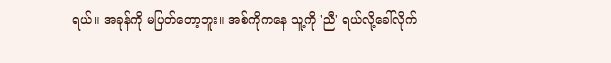ရယ်။ အခုန်ကို မပြတ်တော့ဘူး။ အစ်ကိုကနေ သူ့ကို 'ညီ' ရယ်လို့ခေါ်လိုက်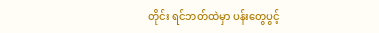တိုင်း ရင်ဘတ်ထဲမှာ ပန်းတွေပွင့်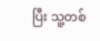ပြီး သူ့တစ်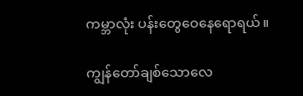ကမ္ဘာလုံး ပန်းတွေဝေနေရောရယ်။

ကျွန်တော်ချစ်သောလေ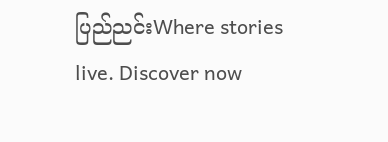ပြည်ညင်းWhere stories live. Discover now